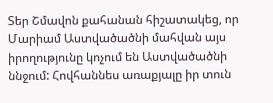Տեր Շմավոն քահանան հիշատակեց, որ Մարիամ Աստվածածնի մահվան այս իրողությունը կոչում են Աստվածածնի ննջում: Հովհաննես առաքյալը իր տուն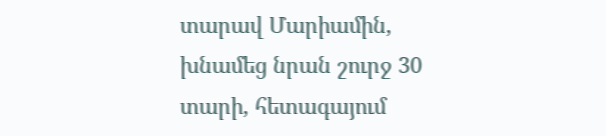տարավ Մարիամին, խնամեց նրան շուրջ 30 տարի, հետագայում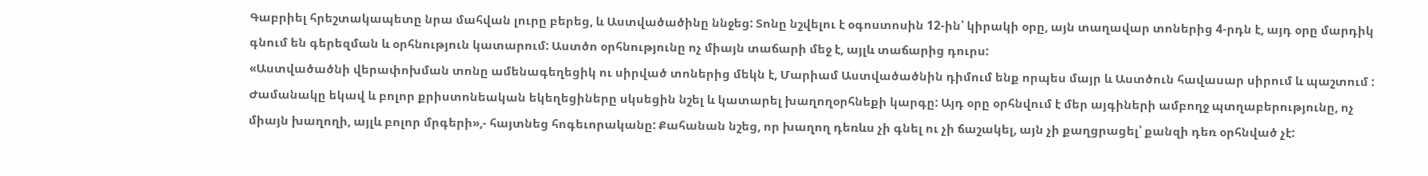Գաբրիել հրեշտակապետը նրա մահվան լուրը բերեց, և Աստվածածինը ննջեց: Տոնը նշվելու է օգոստոսին 12-ին՝ կիրակի օրը, այն տաղավար տոներից 4-րդն է, այդ օրը մարդիկ գնում են գերեզման և օրհնություն կատարում: Աստծո օրհնությունը ոչ միայն տաճարի մեջ է, այլև տաճարից դուրս:
«Աստվածածնի վերափոխման տոնը ամենագեղեցիկ ու սիրված տոներից մեկն է, Մարիամ Աստվածածնին դիմում ենք որպես մայր և Աստծուն հավասար սիրում և պաշտում : Ժամանակը եկավ և բոլոր քրիստոնեական եկեղեցիները սկսեցին նշել և կատարել խաղողօրհնեքի կարգը: Այդ օրը օրհնվում է մեր այգիների ամբողջ պտղաբերությունը, ոչ միայն խաղողի, այլև բոլոր մրգերի»,- հայտնեց հոգեւորականը: Քահանան նշեց, որ խաղող դեռևս չի գնել ու չի ճաշակել, այն չի քաղցրացել՝ քանզի դեռ օրհնված չէ: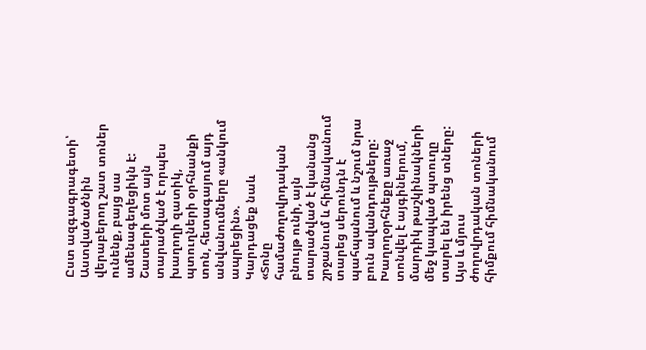Ըստ ազգագրագետի՝ Աստվածածնին վերաբերող շատ տոներ ունենք, բայց սա ամենագեղեցիկն է: Շատերի մոտ այն տարածված է որպես խաղողի զատիկ, պտուղների օրհնանքի տոն, հետագայում այդ անվանումները «անկում ապրեցին».
Կարդացեք նաև
«Տոնը համաժողովրդական բնույթ ունի, այն տարածված է կանանց շրջանում և հիմնականում տարեց սերունդն է պահպանում և նշում նրա բուն ավանդույթները: Խաղողօրհնեքը առաջ տոնվել է այգիներում, մարդիկ թաշկինակների մեջ կապված պտուղը տարել են իրենց տները: Այս և մյուս ժողովրդական տոների հիմքում հիմնականում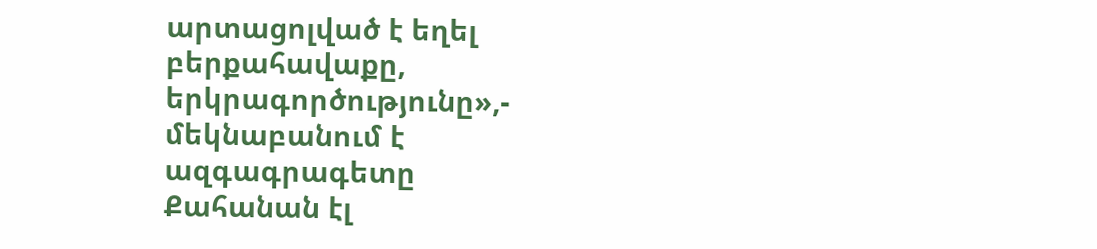արտացոլված է եղել բերքահավաքը, երկրագործությունը»,- մեկնաբանում է ազգագրագետը
Քահանան էլ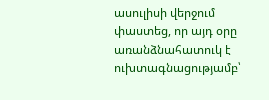ասուլիսի վերջում փաստեց, որ այդ օրը առանձնահատուկ է ուխտագնացությամբ՝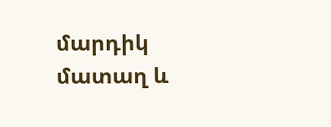մարդիկ մատաղ և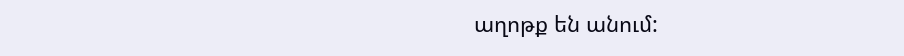աղոթք են անում: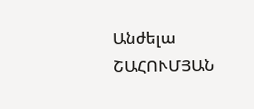Անժելա ՇԱՀՈՒՄՅԱՆ